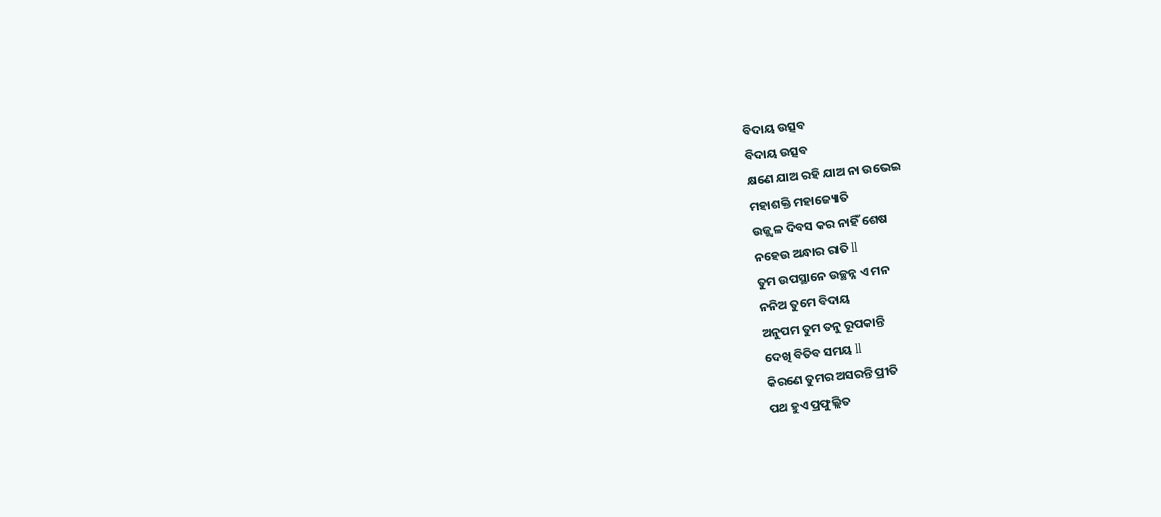ବିଦାୟ ଉତ୍ସବ
ବିଦାୟ ଉତ୍ସବ
କ୍ଷଣେ ଯାଅ ରହି ଯାଅ ନା ଉଭେଇ
ମହାଶକ୍ତି ମହାଜ୍ୟୋତି
ଉଜ୍ଜ୍ଵଳ ଦିବସ କର ନାହିଁ ଶେଷ
ନହେଉ ଅନ୍ଧାର ରାତି ll
ତୁମ ଉପସ୍ଥାନେ ଉଚ୍ଛନ୍ନ ଏ ମନ
ନନିଅ ତୁମେ ବିଦାୟ
ଅନୁପମ ତୁମ ତନୁ ରୂପକାନ୍ତି
ଦେଖି ବିତିବ ସମୟ ll
କିରଣେ ତୁମର ଅସରନ୍ତି ପ୍ରୀତି
ପଥ ହୁଏ ପ୍ରଫୁଲ୍ଲିତ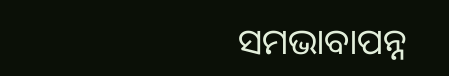ସମଭାବାପନ୍ନ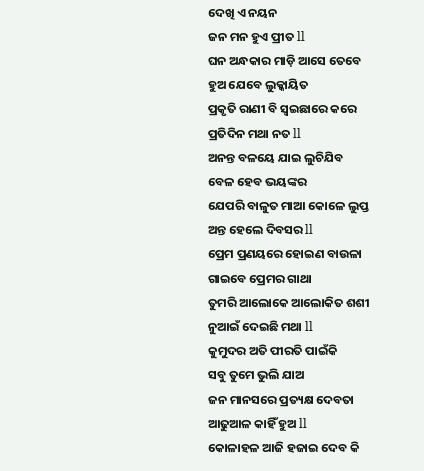ଦେଖି ଏ ନୟନ
ଜନ ମନ ହୁଏ ପ୍ରୀତ ll
ଘନ ଅନ୍ଧକାର ମାଡ଼ି ଆସେ ତେବେ
ହୁଅ ଯେବେ ଲୁକ୍କାୟିତ
ପ୍ରକୃତି ରାଣୀ ବି ସ୍ୱଇଛାରେ କରେ
ପ୍ରତିଦିନ ମଥା ନତ ll
ଅନନ୍ତ ବଳୟେ ଯାଇ ଲୁଚିଯିବ
ବେଳ ହେବ ଭୟଙ୍କର
ଯେପରି ବାଳୁତ ମାଆ କୋଳେ ଲୁପ୍ତ
ଅନ୍ତ ହେଲେ ଦିବସର ll
ପ୍ରେମ ପ୍ରଣୟରେ ହୋଇଣ ବାଉଳା
ଗାଇବେ ପ୍ରେମର ଗାଥା
ତୁମରି ଆଲୋକେ ଆଲୋକିତ ଶଶୀ
ନୁଆଇଁ ଦେଇଛି ମଥା ll
କୁମୁଦର ଅତି ପୀରତି ପାଇଁକି
ସବୁ ତୁମେ ଭୁଲି ଯାଅ
ଜନ ମାନସରେ ପ୍ରତ୍ୟକ୍ଷ ଦେବତା
ଆଢୁଆଳ କାହିଁ ହୁଅ ll
କୋଳାହଳ ଆଜି ହଜାଇ ଦେବ କି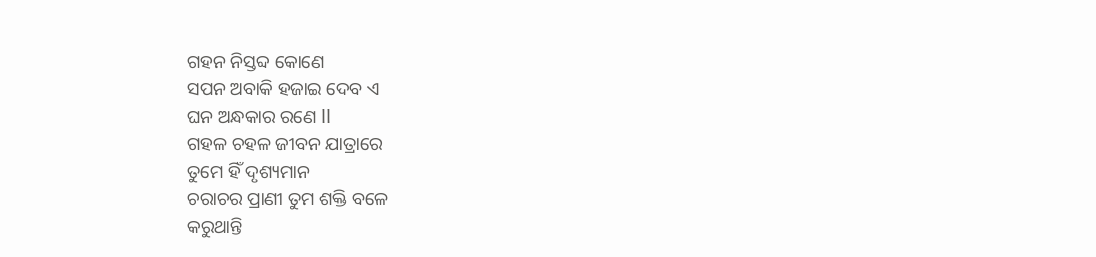ଗହନ ନିସ୍ତବ୍ଦ କୋଣେ
ସପନ ଅବାକି ହଜାଇ ଦେବ ଏ
ଘନ ଅନ୍ଧକାର ରଣେ ll
ଗହଳ ଚହଳ ଜୀବନ ଯାତ୍ରାରେ
ତୁମେ ହିଁ ଦୃଶ୍ୟମାନ
ଚରାଚର ପ୍ରାଣୀ ତୁମ ଶକ୍ତି ବଳେ
କରୁଥାନ୍ତି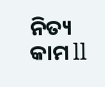ନିତ୍ୟ କାମ ll